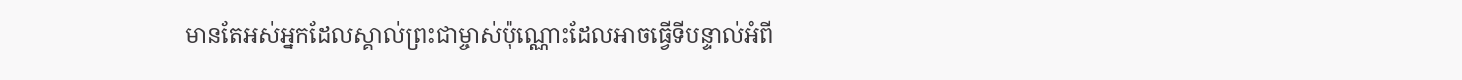មានតែអស់អ្នកដែលស្គាល់ព្រះជាម្ចាស់ប៉ុណ្ណោះដែលអាចធ្វើទីបន្ទាល់អំពី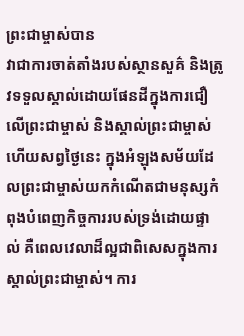ព្រះជាម្ចាស់បាន
វាជាការចាត់តាំងរបស់ស្ថានសួគ៌ និងត្រូវទទួលស្គាល់ដោយផែនដីក្នុងការជឿលើព្រះជាម្ចាស់ និងស្គាល់ព្រះជាម្ចាស់ ហើយសព្វថ្ងៃនេះ ក្នុងអំឡុងសម័យដែលព្រះជាម្ចាស់យកកំណើតជាមនុស្សកំពុងបំពេញកិច្ចការរបស់ទ្រង់ដោយផ្ទាល់ គឺពេលវេលាដ៏ល្អជាពិសេសក្នុងការស្គាល់ព្រះជាម្ចាស់។ ការ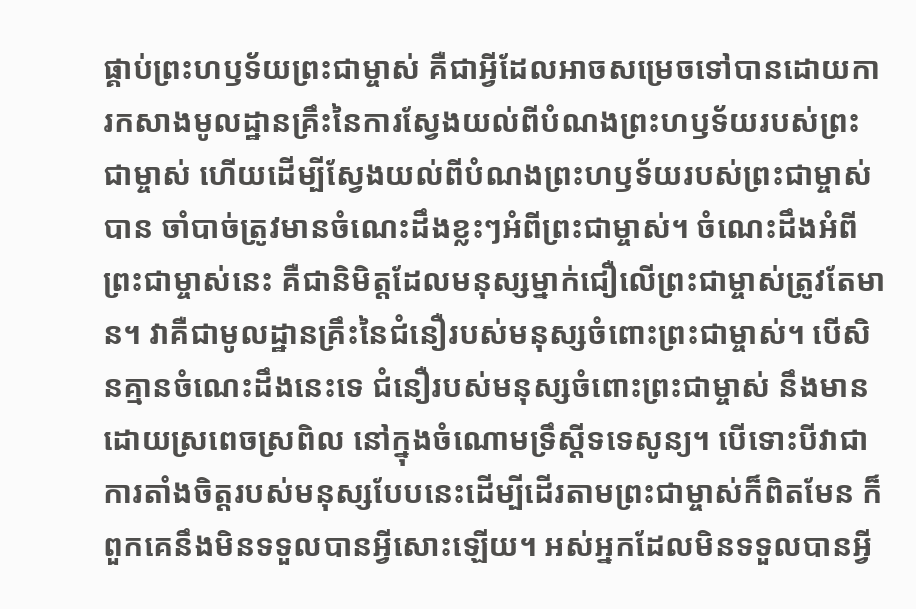ផ្គាប់ព្រះហឫទ័យព្រះជាម្ចាស់ គឺជាអ្វីដែលអាចសម្រេចទៅបានដោយការកសាងមូលដ្ឋានគ្រឹះនៃការស្វែងយល់ពីបំណងព្រះហឫទ័យរបស់ព្រះជាម្ចាស់ ហើយដើម្បីស្វែងយល់ពីបំណងព្រះហឫទ័យរបស់ព្រះជាម្ចាស់បាន ចាំបាច់ត្រូវមានចំណេះដឹងខ្លះៗអំពីព្រះជាម្ចាស់។ ចំណេះដឹងអំពីព្រះជាម្ចាស់នេះ គឺជានិមិត្តដែលមនុស្សម្នាក់ជឿលើព្រះជាម្ចាស់ត្រូវតែមាន។ វាគឺជាមូលដ្ឋានគ្រឹះនៃជំនឿរបស់មនុស្សចំពោះព្រះជាម្ចាស់។ បើសិនគ្មានចំណេះដឹងនេះទេ ជំនឿរបស់មនុស្សចំពោះព្រះជាម្ចាស់ នឹងមានដោយស្រពេចស្រពិល នៅក្នុងចំណោមទ្រឹស្ដីទទេសូន្យ។ បើទោះបីវាជាការតាំងចិត្តរបស់មនុស្សបែបនេះដើម្បីដើរតាមព្រះជាម្ចាស់ក៏ពិតមែន ក៏ពួកគេនឹងមិនទទួលបានអ្វីសោះឡើយ។ អស់អ្នកដែលមិនទទួលបានអ្វី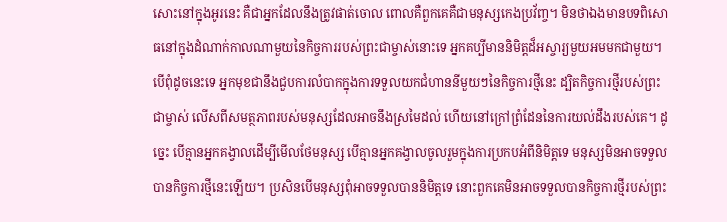សោះនៅក្នុងអូរនេះ គឺជាអ្នកដែលនឹងត្រូវផាត់ចោល ពោលគឺពួកគេគឺជាមនុស្សកេងប្រវ័ញ្ច។ មិនថាឯងមានបទពិសោធនៅក្នុងដំណាក់កាលណាមួយនៃកិច្ចការរបស់ព្រះជាម្ចាស់នោះទេ អ្នកគប្បីមាននិមិត្តដ៏អស្ចារ្យមួយអមមកជាមួយ។ បើពុំដូចនេះទេ អ្នកមុខជានឹងជួបការលំបាកក្នុងការទទួលយកជំហាននីមួយៗនៃកិច្ចការថ្មីនេះ ដ្បិតកិច្ចការថ្មីរបស់ព្រះជាម្ចាស់ លើសពីសមត្ថភាពរបស់មនុស្សដែលអាចនឹងស្រមៃដល់ ហើយនៅក្រៅព្រំដែននៃការយល់ដឹងរបស់គេ។ ដូច្នេះ បើគ្មានអ្នកគង្វាលដើម្បីមើលថែមនុស្ស បើគ្មានអ្នកគង្វាលចូលរួមក្នុងការប្រកបអំពីនិមិត្តទេ មនុស្សមិនអាចទទួលបានកិច្ចការថ្មីនេះឡើយ។ ប្រសិនបើមនុស្សពុំអាចទទួលបាននិមិត្តទេ នោះពួកគេមិនអាចទទួលបានកិច្ចការថ្មីរបស់ព្រះ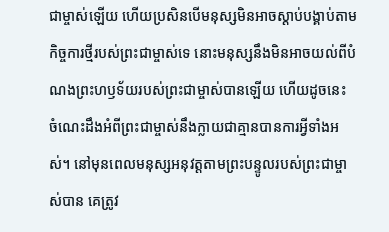ជាម្ចាស់ឡើយ ហើយប្រសិនបើមនុស្សមិនអាចស្ដាប់បង្គាប់តាមកិច្ចការថ្មីរបស់ព្រះជាម្ចាស់ទេ នោះមនុស្សនឹងមិនអាចយល់ពីបំណងព្រះហឫទ័យរបស់ព្រះជាម្ចាស់បានឡើយ ហើយដូចនេះ ចំណេះដឹងអំពីព្រះជាម្ចាស់នឹងក្លាយជាគ្មានបានការអ្វីទាំងអស់។ នៅមុនពេលមនុស្សអនុវត្តតាមព្រះបន្ទូលរបស់ព្រះជាម្ចាស់បាន គេត្រូវ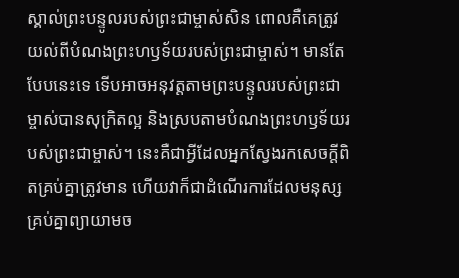ស្គាល់ព្រះបន្ទូលរបស់ព្រះជាម្ចាស់សិន ពោលគឺគេត្រូវយល់ពីបំណងព្រះហឫទ័យរបស់ព្រះជាម្ចាស់។ មានតែបែបនេះទេ ទើបអាចអនុវត្តតាមព្រះបន្ទូលរបស់ព្រះជាម្ចាស់បានសុក្រិតល្អ និងស្របតាមបំណងព្រះហឫទ័យរបស់ព្រះជាម្ចាស់។ នេះគឺជាអ្វីដែលអ្នកស្វែងរកសេចក្តីពិតគ្រប់គ្នាត្រូវមាន ហើយវាក៏ជាដំណើរការដែលមនុស្សគ្រប់គ្នាព្យាយាមច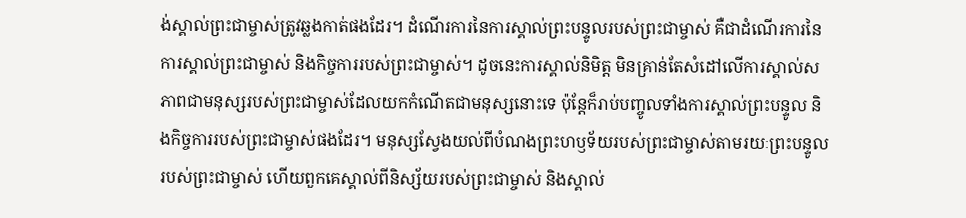ង់ស្គាល់ព្រះជាម្ចាស់ត្រូវឆ្លងកាត់ផងដែរ។ ដំណើរការនៃការស្គាល់ព្រះបន្ទូលរបស់ព្រះជាម្ចាស់ គឺជាដំណើរការនៃការស្គាល់ព្រះជាម្ចាស់ និងកិច្ចការរបស់ព្រះជាម្ចាស់។ ដូចនេះការស្គាល់និមិត្ត មិនគ្រាន់តែសំដៅលើការស្គាល់សភាពជាមនុស្សរបស់ព្រះជាម្ចាស់ដែលយកកំណើតជាមនុស្សនោះទេ ប៉ុន្តែក៏រាប់បញ្ចូលទាំងការស្គាល់ព្រះបន្ទូល និងកិច្ចការរបស់ព្រះជាម្ចាស់ផងដែរ។ មនុស្សស្វែងយល់ពីបំណងព្រះហឫទ័យរបស់ព្រះជាម្ចាស់តាមរយៈព្រះបន្ទូលរបស់ព្រះជាម្ចាស់ ហើយពួកគេស្គាល់ពីនិស្ស័យរបស់ព្រះជាម្ចាស់ និងស្គាល់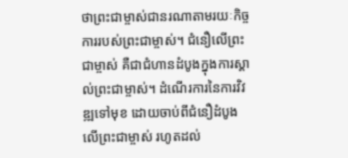ថាព្រះជាម្ចាស់ជានរណាតាមរយៈកិច្ចការរបស់ព្រះជាម្ចាស់។ ជំនឿលើព្រះជាម្ចាស់ គឺជាជំហានដំបូងក្នុងការស្គាល់ព្រះជាម្ចាស់។ ដំណើរការនៃការវិវឌ្ឍទៅមុខ ដោយចាប់ពីជំនឿដំបូងលើព្រះជាម្ចាស់ រហូតដល់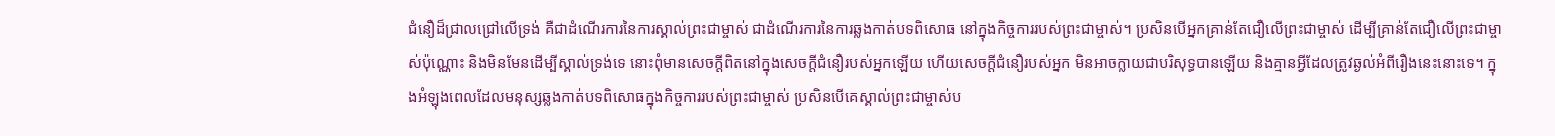ជំនឿដ៏ជ្រាលជ្រៅលើទ្រង់ គឺជាដំណើរការនៃការស្គាល់ព្រះជាម្ចាស់ ជាដំណើរការនៃការឆ្លងកាត់បទពិសោធ នៅក្នុងកិច្ចការរបស់ព្រះជាម្ចាស់។ ប្រសិនបើអ្នកគ្រាន់តែជឿលើព្រះជាម្ចាស់ ដើម្បីគ្រាន់តែជឿលើព្រះជាម្ចាស់ប៉ុណ្ណោះ និងមិនមែនដើម្បីស្គាល់ទ្រង់ទេ នោះពុំមានសេចក្តីពិតនៅក្នុងសេចក្តីជំនឿរបស់អ្នកឡើយ ហើយសេចក្តីជំនឿរបស់អ្នក មិនអាចក្លាយជាបរិសុទ្ធបានឡើយ និងគ្មានអ្វីដែលត្រូវឆ្ងល់អំពីរឿងនេះនោះទេ។ ក្នុងអំឡុងពេលដែលមនុស្សឆ្លងកាត់បទពិសោធក្នុងកិច្ចការរបស់ព្រះជាម្ចាស់ ប្រសិនបើគេស្គាល់ព្រះជាម្ចាស់ប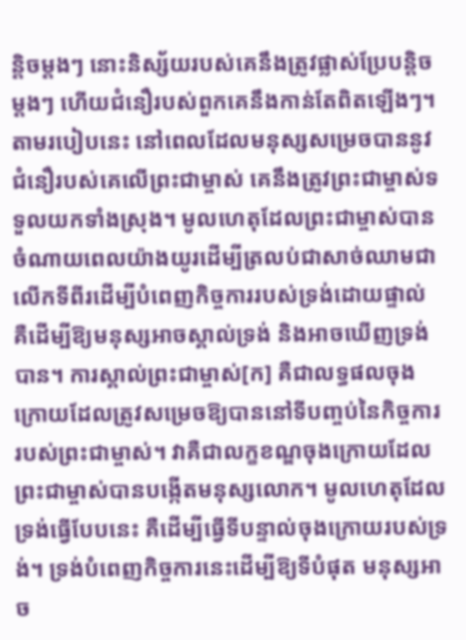ន្តិចម្ដងៗ នោះនិស្ស័យរបស់គេនឹងត្រូវផ្លាស់ប្រែបន្តិចម្ដងៗ ហើយជំនឿរបស់ពួកគេនឹងកាន់តែពិតឡើងៗ។ តាមរបៀបនេះ នៅពេលដែលមនុស្សសម្រេចបាននូវជំនឿរបស់គេលើព្រះជាម្ចាស់ គេនឹងត្រូវព្រះជាម្ចាស់ទទួលយកទាំងស្រុង។ មូលហេតុដែលព្រះជាម្ចាស់បានចំណាយពេលយ៉ាងយូរដើម្បីត្រលប់ជាសាច់ឈាមជាលើកទីពីរដើម្បីបំពេញកិច្ចការរបស់ទ្រង់ដោយផ្ទាល់ គឺដើម្បីឱ្យមនុស្សអាចស្គាល់ទ្រង់ និងអាចឃើញទ្រង់បាន។ ការស្គាល់ព្រះជាម្ចាស់[ក] គឺជាលទ្ធផលចុងក្រោយដែលត្រូវសម្រេចឱ្យបាននៅទីបញ្ចប់នៃកិច្ចការរបស់ព្រះជាម្ចាស់។ វាគឺជាលក្ខខណ្ឌចុងក្រោយដែលព្រះជាម្ចាស់បានបង្កើតមនុស្សលោក។ មូលហេតុដែលទ្រង់ធ្វើបែបនេះ គឺដើម្បីធ្វើទីបន្ទាល់ចុងក្រោយរបស់ទ្រង់។ ទ្រង់បំពេញកិច្ចការនេះដើម្បីឱ្យទីបំផុត មនុស្សអាច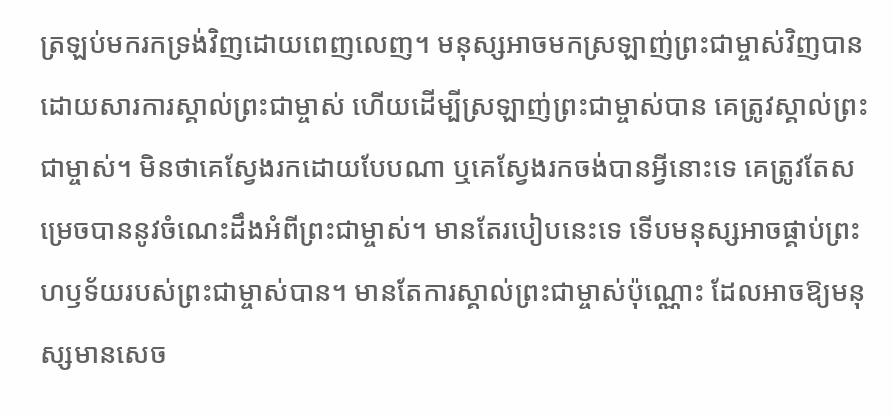ត្រឡប់មករកទ្រង់វិញដោយពេញលេញ។ មនុស្សអាចមកស្រឡាញ់ព្រះជាម្ចាស់វិញបានដោយសារការស្គាល់ព្រះជាម្ចាស់ ហើយដើម្បីស្រឡាញ់ព្រះជាម្ចាស់បាន គេត្រូវស្គាល់ព្រះជាម្ចាស់។ មិនថាគេស្វែងរកដោយបែបណា ឬគេស្វែងរកចង់បានអ្វីនោះទេ គេត្រូវតែសម្រេចបាននូវចំណេះដឹងអំពីព្រះជាម្ចាស់។ មានតែរបៀបនេះទេ ទើបមនុស្សអាចផ្គាប់ព្រះហឫទ័យរបស់ព្រះជាម្ចាស់បាន។ មានតែការស្គាល់ព្រះជាម្ចាស់ប៉ុណ្ណោះ ដែលអាចឱ្យមនុស្សមានសេច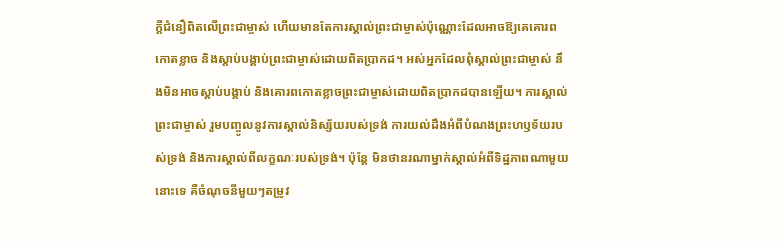ក្តីជំនឿពិតលើព្រះជាម្ចាស់ ហើយមានតែការស្គាល់ព្រះជាម្ចាស់ប៉ុណ្ណោះដែលអាចឱ្យគេគោរពកោតខ្លាច និងស្ដាប់បង្គាប់ព្រះជាម្ចាស់ដោយពិតប្រាកដ។ អស់អ្នកដែលពុំស្គាល់ព្រះជាម្ចាស់ នឹងមិនអាចស្ដាប់បង្គាប់ និងគោរពកោតខ្លាចព្រះជាម្ចាស់ដោយពិតប្រាកដបានឡើយ។ ការស្គាល់ព្រះជាម្ចាស់ រួមបញ្ចូលនូវការស្គាល់និស្ស័យរបស់ទ្រង់ ការយល់ដឹងអំពីបំណងព្រះហឫទ័យរបស់ទ្រង់ និងការស្គាល់ពីលក្ខណៈរបស់ទ្រង់។ ប៉ុន្តែ មិនថានរណាម្នាក់ស្គាល់អំពីទិដ្ឋភាពណាមួយនោះទេ គឺចំណុចនីមួយៗតម្រូវ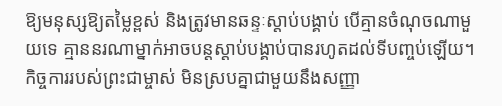ឱ្យមនុស្សឱ្យតម្លៃខ្ពស់ និងត្រូវមានឆន្ទៈស្ដាប់បង្គាប់ បើគ្មានចំណុចណាមួយទេ គ្មាននរណាម្នាក់អាចបន្តស្ដាប់បង្គាប់បានរហូតដល់ទីបញ្ចប់ឡើយ។ កិច្ចការរបស់ព្រះជាម្ចាស់ មិនស្របគ្នាជាមួយនឹងសញ្ញា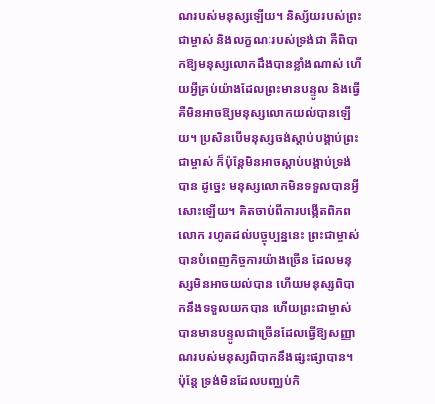ណរបស់មនុស្សឡើយ។ និស្ស័យរបស់ព្រះជាម្ចាស់ និងលក្ខណៈរបស់ទ្រង់ជា គឺពិបាកឱ្យមនុស្សលោកដឹងបានខ្លាំងណាស់ ហើយអ្វីគ្រប់យ៉ាងដែលព្រះមានបន្ទូល និងធ្វើ គឺមិនអាចឱ្យមនុស្សលោកយល់បានឡើយ។ ប្រសិនបើមនុស្សចង់ស្ដាប់បង្គាប់ព្រះជាម្ចាស់ ក៏ប៉ុន្តែមិនអាចស្ដាប់បង្គាប់ទ្រង់បាន ដូច្នេះ មនុស្សលោកមិនទទួលបានអ្វីសោះឡើយ។ គិតចាប់ពីការបង្កើតពិភពលោក រហូតដល់បច្ចុប្បន្ននេះ ព្រះជាម្ចាស់បានបំពេញកិច្ចការយ៉ាងច្រើន ដែលមនុស្សមិនអាចយល់បាន ហើយមនុស្សពិបាកនឹងទទួលយកបាន ហើយព្រះជាម្ចាស់បានមានបន្ទូលជាច្រើនដែលធ្វើឱ្យសញ្ញាណរបស់មនុស្សពិបាកនឹងផ្សះផ្សាបាន។ ប៉ុន្តែ ទ្រង់មិនដែលបញ្ឈប់កិ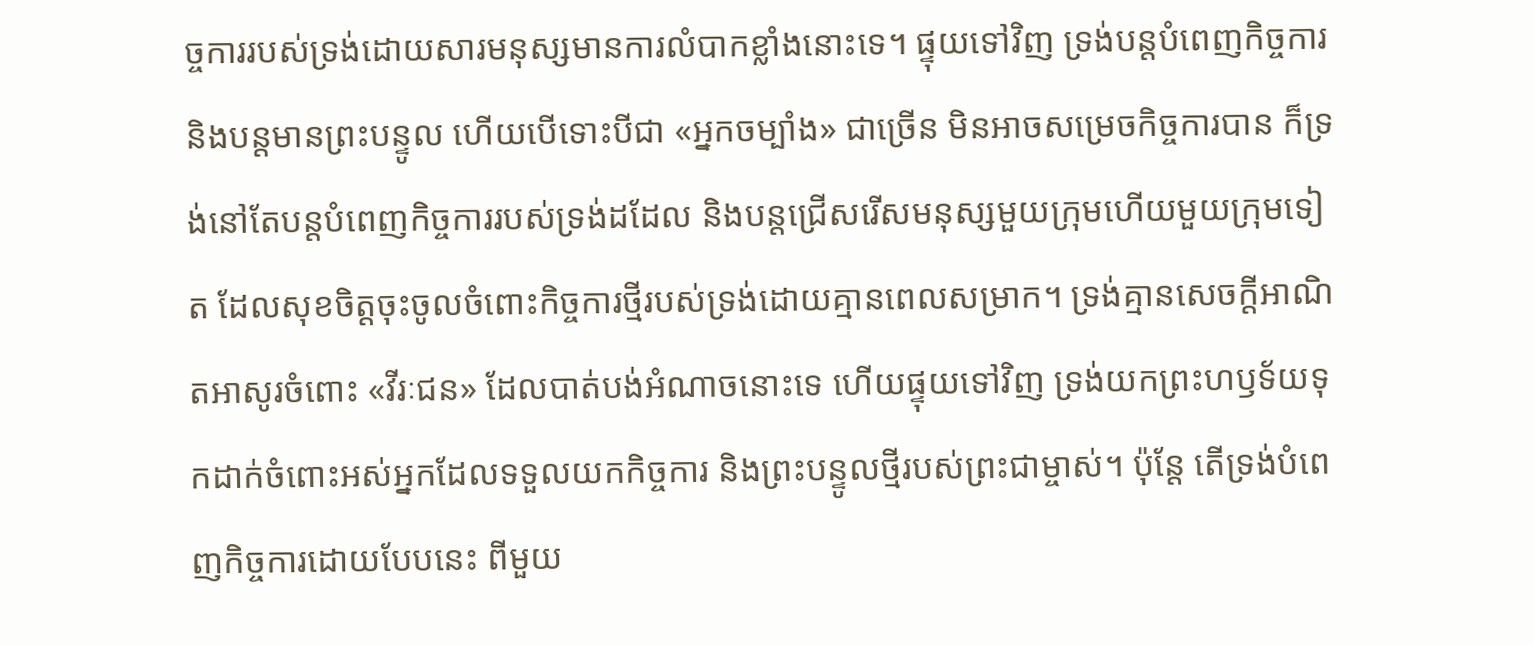ច្ចការរបស់ទ្រង់ដោយសារមនុស្សមានការលំបាកខ្លាំងនោះទេ។ ផ្ទុយទៅវិញ ទ្រង់បន្តបំពេញកិច្ចការ និងបន្តមានព្រះបន្ទូល ហើយបើទោះបីជា «អ្នកចម្បាំង» ជាច្រើន មិនអាចសម្រេចកិច្ចការបាន ក៏ទ្រង់នៅតែបន្តបំពេញកិច្ចការរបស់ទ្រង់ដដែល និងបន្តជ្រើសរើសមនុស្សមួយក្រុមហើយមួយក្រុមទៀត ដែលសុខចិត្តចុះចូលចំពោះកិច្ចការថ្មីរបស់ទ្រង់ដោយគ្មានពេលសម្រាក។ ទ្រង់គ្មានសេចក្តីអាណិតអាសូរចំពោះ «វីរៈជន» ដែលបាត់បង់អំណាចនោះទេ ហើយផ្ទុយទៅវិញ ទ្រង់យកព្រះហឫទ័យទុកដាក់ចំពោះអស់អ្នកដែលទទួលយកកិច្ចការ និងព្រះបន្ទូលថ្មីរបស់ព្រះជាម្ចាស់។ ប៉ុន្តែ តើទ្រង់បំពេញកិច្ចការដោយបែបនេះ ពីមួយ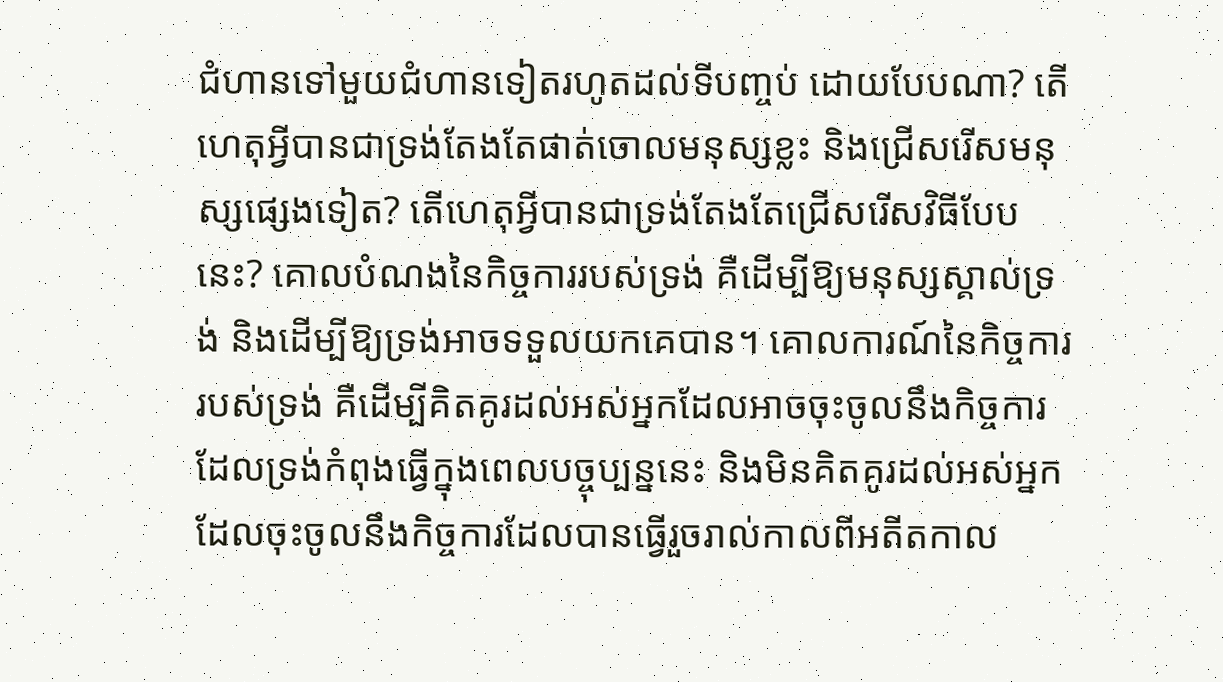ជំហានទៅមួយជំហានទៀតរហូតដល់ទីបញ្ចប់ ដោយបែបណា? តើហេតុអ្វីបានជាទ្រង់តែងតែផាត់ចោលមនុស្សខ្លះ និងជ្រើសរើសមនុស្សផ្សេងទៀត? តើហេតុអ្វីបានជាទ្រង់តែងតែជ្រើសរើសវិធីបែបនេះ? គោលបំណងនៃកិច្ចការរបស់ទ្រង់ គឺដើម្បីឱ្យមនុស្សស្គាល់ទ្រង់ និងដើម្បីឱ្យទ្រង់អាចទទួលយកគេបាន។ គោលការណ៍នៃកិច្ចការរបស់ទ្រង់ គឺដើម្បីគិតគូរដល់អស់អ្នកដែលអាចចុះចូលនឹងកិច្ចការដែលទ្រង់កំពុងធ្វើក្នុងពេលបច្ចុប្បន្ននេះ និងមិនគិតគូរដល់អស់អ្នកដែលចុះចូលនឹងកិច្ចការដែលបានធ្វើរួចរាល់កាលពីអតីតកាល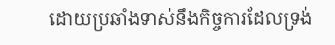ដោយប្រឆាំងទាស់នឹងកិច្ចការដែលទ្រង់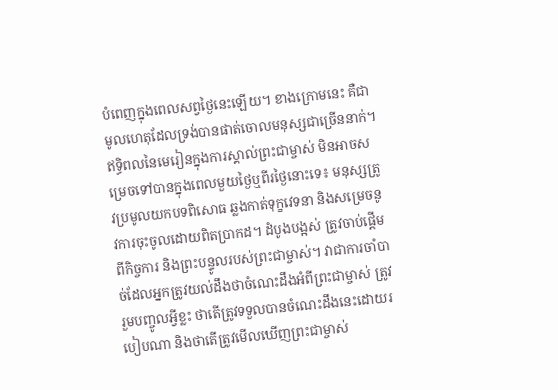បំពេញក្នុងពេលសព្វថ្ងៃនេះឡើយ។ ខាងក្រោមនេះ គឺជាមូលហេតុដែលទ្រង់បានផាត់ចោលមនុស្សជាច្រើននាក់។
ឥទ្ធិពលនៃមេរៀនក្នុងការស្គាល់ព្រះជាម្ចាស់ មិនអាចសម្រេចទៅបានក្នុងពេលមួយថ្ងៃឬពីរថ្ងៃនោះទេ៖ មនុស្សត្រូវប្រមូលយកបទពិសោធ ឆ្លងកាត់ទុក្ខវេទនា និងសម្រេចនូវការចុះចូលដោយពិតប្រាកដ។ ដំបូងបង្អស់ ត្រូវចាប់ផ្ដើមពីកិច្ចការ និងព្រះបន្ទូលរបស់ព្រះជាម្ចាស់។ វាជាការចាំបាច់ដែលអ្នកត្រូវយល់ដឹងថាចំណេះដឹងអំពីព្រះជាម្ចាស់ ត្រូវរួមបញ្ចូលអ្វីខ្លះ ថាតើត្រូវទទួលបានចំណេះដឹងនេះដោយរបៀបណា និងថាតើត្រូវមើលឃើញព្រះជាម្ចាស់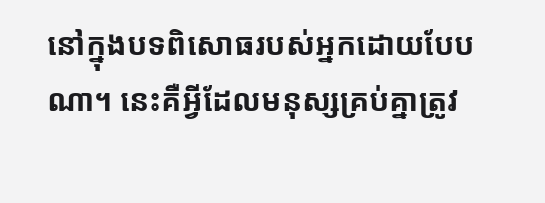នៅក្នុងបទពិសោធរបស់អ្នកដោយបែបណា។ នេះគឺអ្វីដែលមនុស្សគ្រប់គ្នាត្រូវ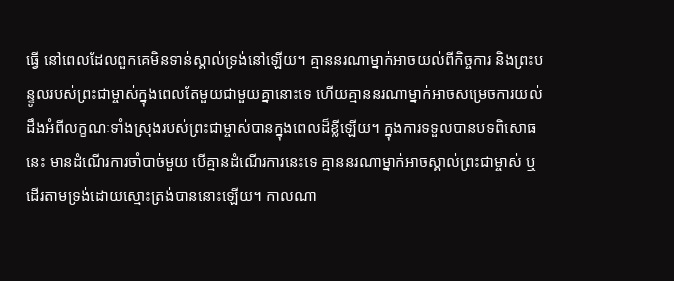ធ្វើ នៅពេលដែលពួកគេមិនទាន់ស្គាល់ទ្រង់នៅឡើយ។ គ្មាននរណាម្នាក់អាចយល់ពីកិច្ចការ និងព្រះបន្ទូលរបស់ព្រះជាម្ចាស់ក្នុងពេលតែមួយជាមួយគ្នានោះទេ ហើយគ្មាននរណាម្នាក់អាចសម្រេចការយល់ដឹងអំពីលក្ខណៈទាំងស្រុងរបស់ព្រះជាម្ចាស់បានក្នុងពេលដ៏ខ្លីឡើយ។ ក្នុងការទទួលបានបទពិសោធនេះ មានដំណើរការចាំបាច់មួយ បើគ្មានដំណើរការនេះទេ គ្មាននរណាម្នាក់អាចស្គាល់ព្រះជាម្ចាស់ ឬដើរតាមទ្រង់ដោយស្មោះត្រង់បាននោះឡើយ។ កាលណា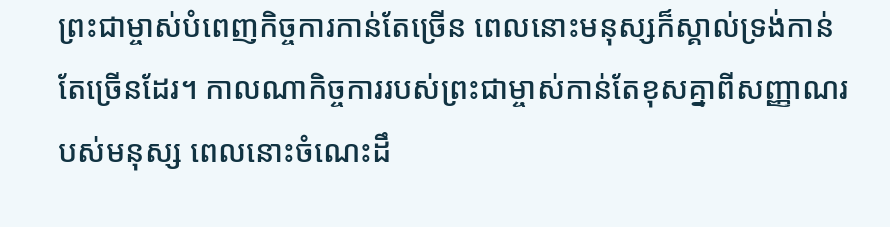ព្រះជាម្ចាស់បំពេញកិច្ចការកាន់តែច្រើន ពេលនោះមនុស្សក៏ស្គាល់ទ្រង់កាន់តែច្រើនដែរ។ កាលណាកិច្ចការរបស់ព្រះជាម្ចាស់កាន់តែខុសគ្នាពីសញ្ញាណរបស់មនុស្ស ពេលនោះចំណេះដឹ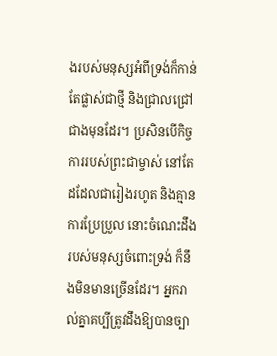ងរបស់មនុស្សអំពីទ្រង់ក៏កាន់តែផ្លាស់ជាថ្មី និងជ្រាលជ្រៅជាងមុនដែរ។ ប្រសិនបើកិច្ចការរបស់ព្រះជាម្ចាស់ នៅតែដដែលជារៀងរហូត និងគ្មានការប្រែប្រួល នោះចំណេះដឹងរបស់មនុស្សចំពោះទ្រង់ ក៏នឹងមិនមានច្រើនដែរ។ អ្នករាល់គ្នាគប្បីត្រូវដឹងឱ្យបានច្បា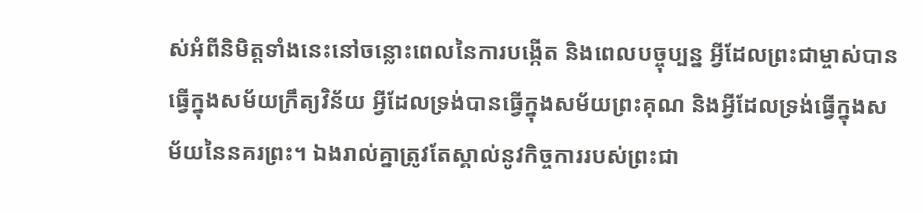ស់អំពីនិមិត្តទាំងនេះនៅចន្លោះពេលនៃការបង្កើត និងពេលបច្ចុប្បន្ន អ្វីដែលព្រះជាម្ចាស់បានធ្វើក្នុងសម័យក្រឹត្យវិន័យ អ្វីដែលទ្រង់បានធ្វើក្នុងសម័យព្រះគុណ និងអ្វីដែលទ្រង់ធ្វើក្នុងសម័យនៃនគរព្រះ។ ឯងរាល់គ្នាត្រូវតែស្គាល់នូវកិច្ចការរបស់ព្រះជា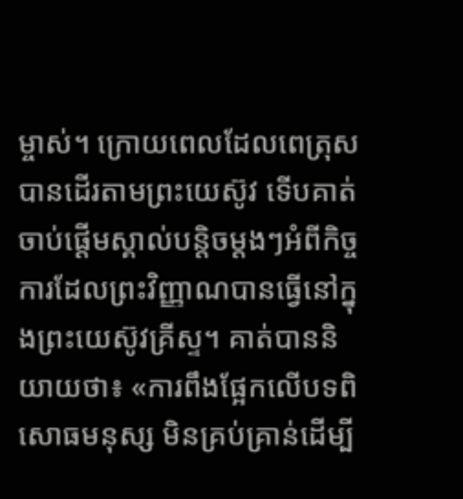ម្ចាស់។ ក្រោយពេលដែលពេត្រុស បានដើរតាមព្រះយេស៊ូវ ទើបគាត់ចាប់ផ្ដើមស្គាល់បន្តិចម្ដងៗអំពីកិច្ចការដែលព្រះវិញ្ញាណបានធ្វើនៅក្នុងព្រះយេស៊ូវគ្រីស្ទ។ គាត់បាននិយាយថា៖ «ការពឹងផ្អែកលើបទពិសោធមនុស្ស មិនគ្រប់គ្រាន់ដើម្បី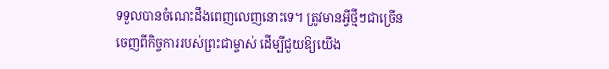ទទួលបានចំណេះដឹងពេញលេញនោះទេ។ ត្រូវមានអ្វីថ្មីៗជាច្រើនចេញពីកិច្ចការរបស់ព្រះជាម្ចាស់ ដើម្បីជួយឱ្យយើង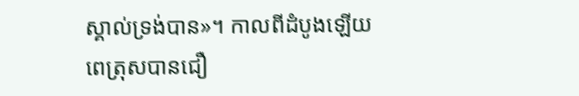ស្គាល់ទ្រង់បាន»។ កាលពីដំបូងឡើយ ពេត្រុសបានជឿ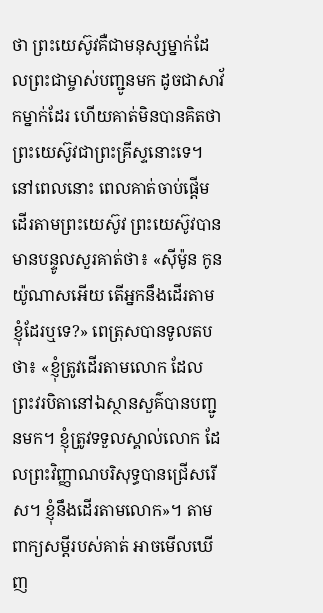ថា ព្រះយេស៊ូវគឺជាមនុស្សម្នាក់ដែលព្រះជាម្ចាស់បញ្ជូនមក ដូចជាសាវ័កម្នាក់ដែរ ហើយគាត់មិនបានគិតថាព្រះយេស៊ូវជាព្រះគ្រីស្ទនោះទេ។ នៅពេលនោះ ពេលគាត់ចាប់ផ្ដើមដើរតាមព្រះយេស៊ូវ ព្រះយេស៊ូវបានមានបន្ទូលសួរគាត់ថា៖ «ស៊ីម៉ូន កូនយ៉ូណាសអើយ តើអ្នកនឹងដើរតាមខ្ញុំដែរឬទេ?» ពេត្រុសបានទូលតបថា៖ «ខ្ញុំត្រូវដើរតាមលោក ដែលព្រះវរបិតានៅឯស្ថានសួគ៌បានបញ្ជូនមក។ ខ្ញុំត្រូវទទួលស្គាល់លោក ដែលព្រះវិញ្ញាណបរិសុទ្ធបានជ្រើសរើស។ ខ្ញុំនឹងដើរតាមលោក»។ តាមពាក្យសម្ដីរបស់គាត់ អាចមើលឃើញ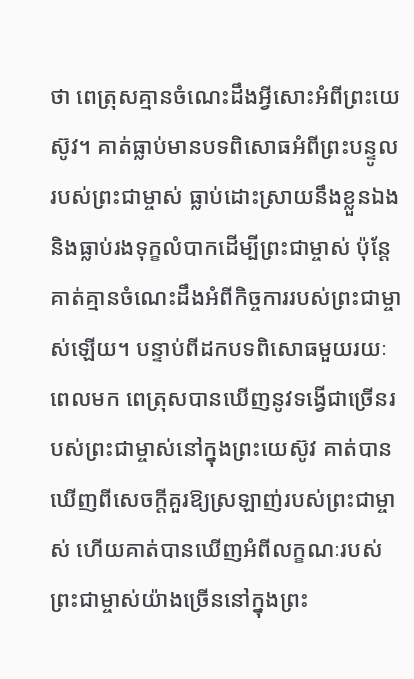ថា ពេត្រុសគ្មានចំណេះដឹងអ្វីសោះអំពីព្រះយេស៊ូវ។ គាត់ធ្លាប់មានបទពិសោធអំពីព្រះបន្ទូលរបស់ព្រះជាម្ចាស់ ធ្លាប់ដោះស្រាយនឹងខ្លួនឯង និងធ្លាប់រងទុក្ខលំបាកដើម្បីព្រះជាម្ចាស់ ប៉ុន្តែគាត់គ្មានចំណេះដឹងអំពីកិច្ចការរបស់ព្រះជាម្ចាស់ឡើយ។ បន្ទាប់ពីដកបទពិសោធមួយរយៈពេលមក ពេត្រុសបានឃើញនូវទង្វើជាច្រើនរបស់ព្រះជាម្ចាស់នៅក្នុងព្រះយេស៊ូវ គាត់បានឃើញពីសេចក្តីគួរឱ្យស្រឡាញ់របស់ព្រះជាម្ចាស់ ហើយគាត់បានឃើញអំពីលក្ខណៈរបស់ព្រះជាម្ចាស់យ៉ាងច្រើននៅក្នុងព្រះ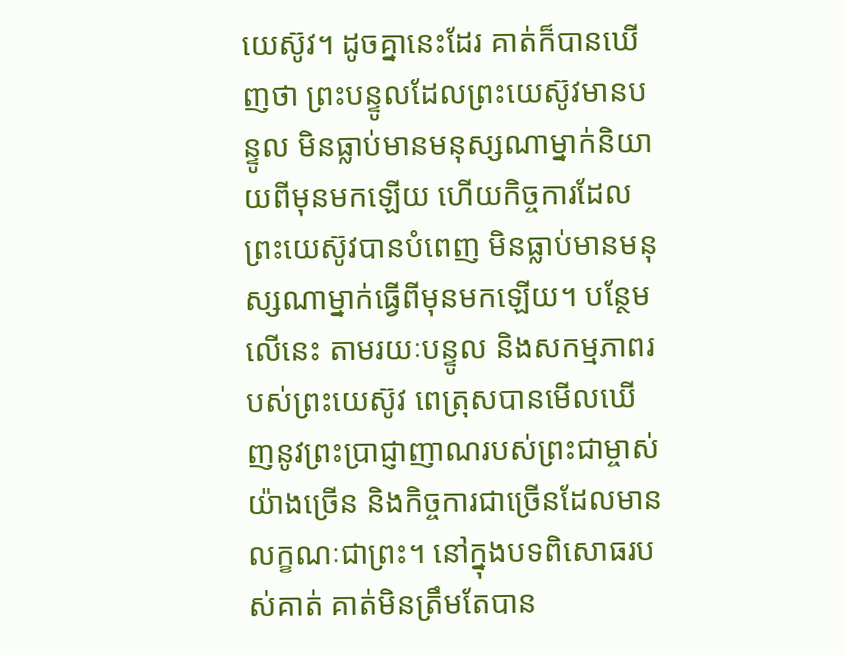យេស៊ូវ។ ដូចគ្នានេះដែរ គាត់ក៏បានឃើញថា ព្រះបន្ទូលដែលព្រះយេស៊ូវមានបន្ទូល មិនធ្លាប់មានមនុស្សណាម្នាក់និយាយពីមុនមកឡើយ ហើយកិច្ចការដែលព្រះយេស៊ូវបានបំពេញ មិនធ្លាប់មានមនុស្សណាម្នាក់ធ្វើពីមុនមកឡើយ។ បន្ថែមលើនេះ តាមរយៈបន្ទូល និងសកម្មភាពរបស់ព្រះយេស៊ូវ ពេត្រុសបានមើលឃើញនូវព្រះប្រាជ្ញាញាណរបស់ព្រះជាម្ចាស់យ៉ាងច្រើន និងកិច្ចការជាច្រើនដែលមានលក្ខណៈជាព្រះ។ នៅក្នុងបទពិសោធរបស់គាត់ គាត់មិនត្រឹមតែបាន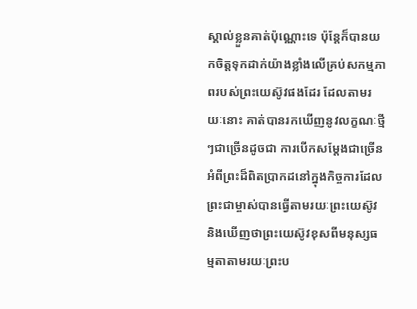ស្គាល់ខ្លួនគាត់ប៉ុណ្ណោះទេ ប៉ុន្តែក៏បានយកចិត្តទុកដាក់យ៉ាងខ្លាំងលើគ្រប់សកម្មភាពរបស់ព្រះយេស៊ូវផងដែរ ដែលតាមរយៈនោះ គាត់បានរកឃើញនូវលក្ខណៈថ្មីៗជាច្រើនដូចជា ការបើកសម្ដែងជាច្រើនអំពីព្រះដ៏ពិតប្រាកដនៅក្នុងកិច្ចការដែលព្រះជាម្ចាស់បានធ្វើតាមរយៈព្រះយេស៊ូវ និងឃើញថាព្រះយេស៊ូវខុសពីមនុស្សធម្មតាតាមរយៈព្រះប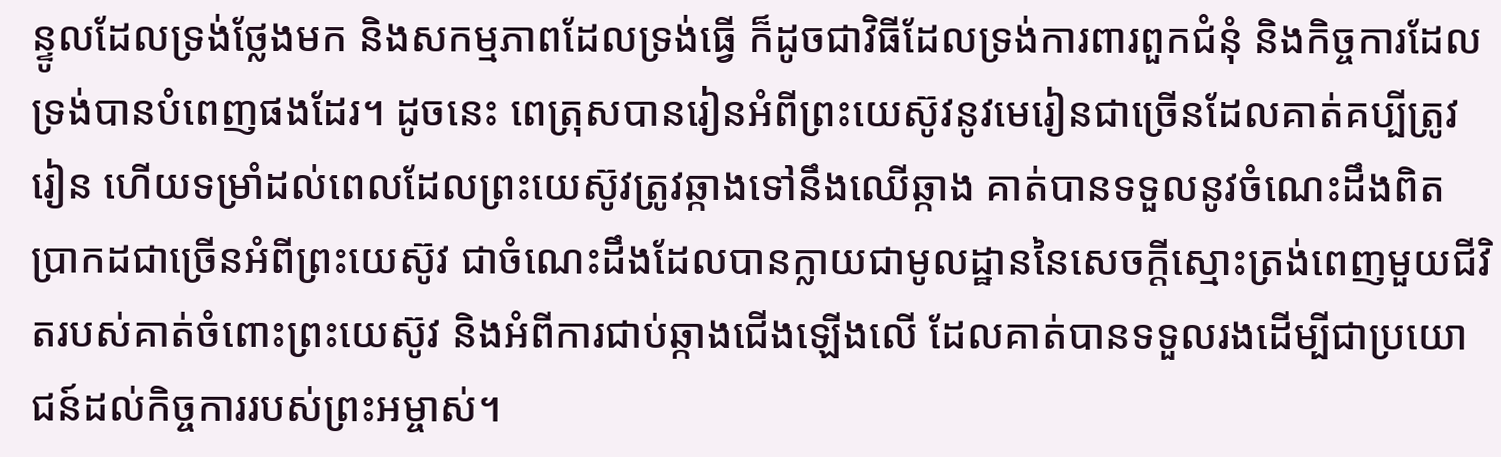ន្ទូលដែលទ្រង់ថ្លែងមក និងសកម្មភាពដែលទ្រង់ធ្វើ ក៏ដូចជាវិធីដែលទ្រង់ការពារពួកជំនុំ និងកិច្ចការដែលទ្រង់បានបំពេញផងដែរ។ ដូចនេះ ពេត្រុសបានរៀនអំពីព្រះយេស៊ូវនូវមេរៀនជាច្រើនដែលគាត់គប្បីត្រូវរៀន ហើយទម្រាំដល់ពេលដែលព្រះយេស៊ូវត្រូវឆ្កាងទៅនឹងឈើឆ្កាង គាត់បានទទួលនូវចំណេះដឹងពិតប្រាកដជាច្រើនអំពីព្រះយេស៊ូវ ជាចំណេះដឹងដែលបានក្លាយជាមូលដ្ឋាននៃសេចក្តីស្មោះត្រង់ពេញមួយជីវិតរបស់គាត់ចំពោះព្រះយេស៊ូវ និងអំពីការជាប់ឆ្កាងជើងឡើងលើ ដែលគាត់បានទទួលរងដើម្បីជាប្រយោជន៍ដល់កិច្ចការរបស់ព្រះអម្ចាស់។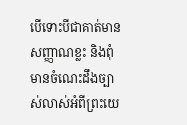បើទោះបីជាគាត់មានសញ្ញាណខ្លះ និងពុំមានចំណេះដឹងច្បាស់លាស់អំពីព្រះយេ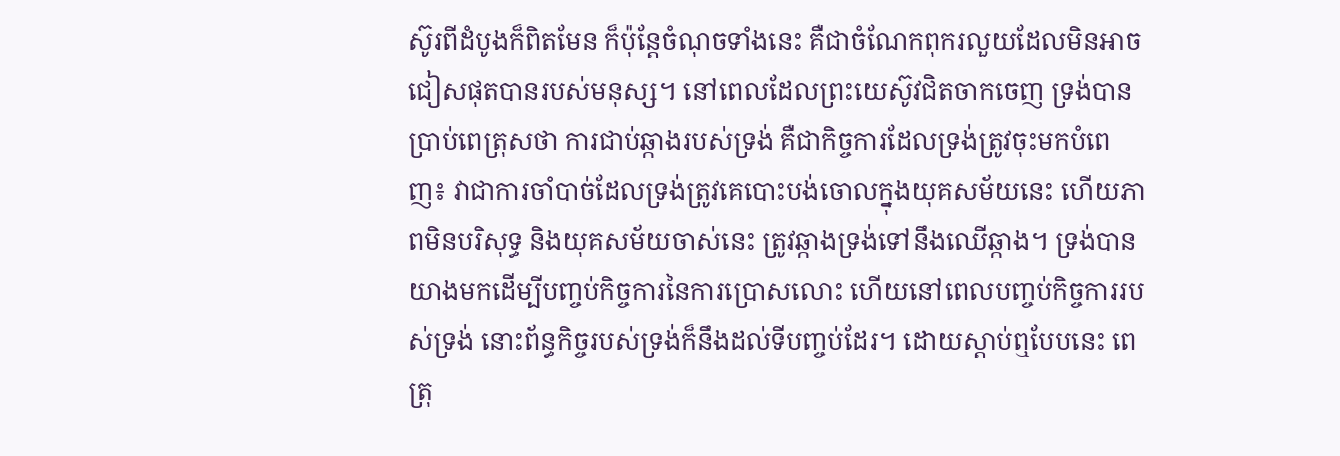ស៊ូរពីដំបូងក៏ពិតមែន ក៏ប៉ុន្តែចំណុចទាំងនេះ គឺជាចំណែកពុករលួយដែលមិនអាចជៀសផុតបានរបស់មនុស្ស។ នៅពេលដែលព្រះយេស៊ូវជិតចាកចេញ ទ្រង់បានប្រាប់ពេត្រុសថា ការជាប់ឆ្កាងរបស់ទ្រង់ គឺជាកិច្ចការដែលទ្រង់ត្រូវចុះមកបំពេញ៖ វាជាការចាំបាច់ដែលទ្រង់ត្រូវគេបោះបង់ចោលក្នុងយុគសម័យនេះ ហើយភាពមិនបរិសុទ្ធ និងយុគសម័យចាស់នេះ ត្រូវឆ្កាងទ្រង់ទៅនឹងឈើឆ្កាង។ ទ្រង់បានយាងមកដើម្បីបញ្ចប់កិច្ចការនៃការប្រោសលោះ ហើយនៅពេលបញ្ចប់កិច្ចការរបស់ទ្រង់ នោះព័ន្ធកិច្ចរបស់ទ្រង់ក៏នឹងដល់ទីបញ្ចប់ដែរ។ ដោយស្ដាប់ឮបែបនេះ ពេត្រុ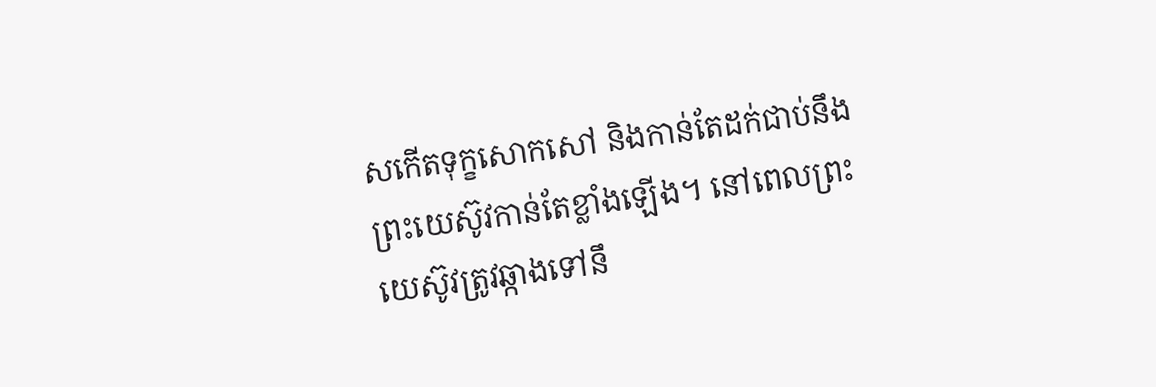សកើតទុក្ខសោកសៅ និងកាន់តែដក់ជាប់នឹងព្រះយេស៊ូវកាន់តែខ្លាំងឡើង។ នៅពេលព្រះយេស៊ូវត្រូវឆ្កាងទៅនឹ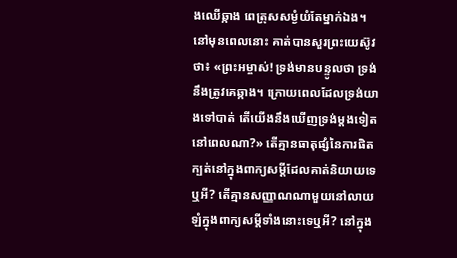ងឈើឆ្កាង ពេត្រុសសម្ងំយំតែម្នាក់ឯង។ នៅមុនពេលនោះ គាត់បានសួរព្រះយេស៊ូវថា៖ «ព្រះអម្ចាស់! ទ្រង់មានបន្ទូលថា ទ្រង់នឹងត្រូវគេឆ្កាង។ ក្រោយពេលដែលទ្រង់យាងទៅបាត់ តើយើងនឹងឃើញទ្រង់ម្ដងទៀតនៅពេលណា?» តើគ្មានធាតុផ្សំនៃការផិតក្បត់នៅក្នុងពាក្យសម្ដីដែលគាត់និយាយទេឬអី? តើគ្មានសញ្ញាណណាមួយនៅលាយឡំក្នុងពាក្យសម្ដីទាំងនោះទេឬអី? នៅក្នុង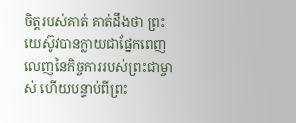ចិត្តរបស់គាត់ គាត់ដឹងថា ព្រះយេស៊ូវបានក្លាយជាផ្នែកពេញលេញនៃកិច្ចការរបស់ព្រះជាម្ចាស់ ហើយបន្ទាប់ពីព្រះ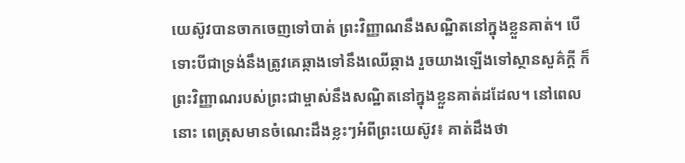យេស៊ូវបានចាកចេញទៅបាត់ ព្រះវិញ្ញាណនឹងសណ្ឋិតនៅក្នុងខ្លួនគាត់។ បើទោះបីជាទ្រង់នឹងត្រូវគេឆ្កាងទៅនឹងឈើឆ្កាង រួចយាងឡើងទៅស្ថានសួគ៌ក្ដី ក៏ព្រះវិញ្ញាណរបស់ព្រះជាម្ចាស់នឹងសណ្ឋិតនៅក្នុងខ្លួនគាត់ដដែល។ នៅពេលនោះ ពេត្រុសមានចំណេះដឹងខ្លះៗអំពីព្រះយេស៊ូវ៖ គាត់ដឹងថា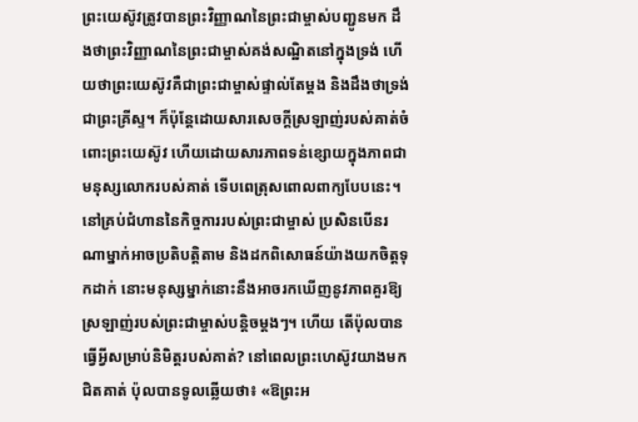ព្រះយេស៊ូវត្រូវបានព្រះវិញ្ញាណនៃព្រះជាម្ចាស់បញ្ជូនមក ដឹងថាព្រះវិញ្ញាណនៃព្រះជាម្ចាស់គង់សណ្ឋិតនៅក្នុងទ្រង់ ហើយថាព្រះយេស៊ូវគឺជាព្រះជាម្ចាស់ផ្ទាល់តែម្ដង និងដឹងថាទ្រង់ជាព្រះគ្រីស្ទ។ ក៏ប៉ុន្តែដោយសារសេចក្តីស្រឡាញ់របស់គាត់ចំពោះព្រះយេស៊ូវ ហើយដោយសារភាពទន់ខ្សោយក្នុងភាពជាមនុស្សលោករបស់គាត់ ទើបពេត្រុសពោលពាក្យបែបនេះ។ នៅគ្រប់ជំហាននៃកិច្ចការរបស់ព្រះជាម្ចាស់ ប្រសិនបើនរណាម្នាក់អាចប្រតិបត្តិតាម និងដកពិសោធន៍យ៉ាងយកចិត្តទុកដាក់ នោះមនុស្សម្នាក់នោះនឹងអាចរកឃើញនូវភាពគួរឱ្យស្រឡាញ់របស់ព្រះជាម្ចាស់បន្តិចម្ដងៗ។ ហើយ តើប៉ុលបានធ្វើអ្វីសម្រាប់និមិត្តរបស់គាត់? នៅពេលព្រះហេស៊ូវយាងមកជិតគាត់ ប៉ុលបានទូលឆ្លើយថា៖ «ឱព្រះអ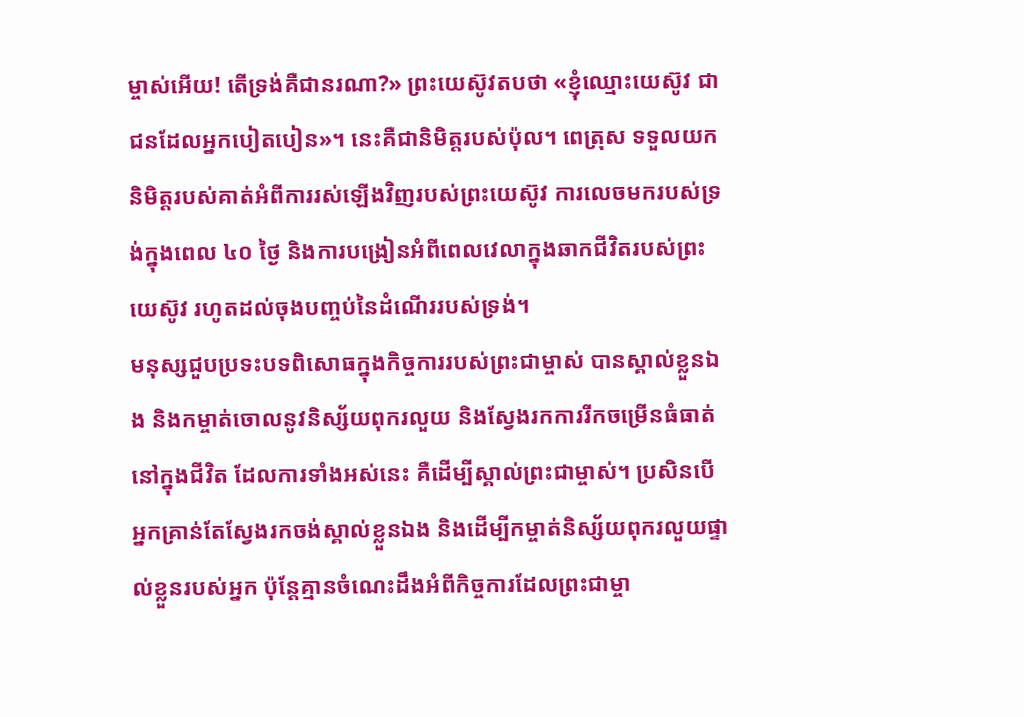ម្ចាស់អើយ! តើទ្រង់គឺជានរណា?» ព្រះយេស៊ូវតបថា «ខ្ញុំឈ្មោះយេស៊ូវ ជាជនដែលអ្នកបៀតបៀន»។ នេះគឺជានិមិត្តរបស់ប៉ុល។ ពេត្រុស ទទួលយកនិមិត្តរបស់គាត់អំពីការរស់ឡើងវិញរបស់ព្រះយេស៊ូវ ការលេចមករបស់ទ្រង់ក្នុងពេល ៤០ ថ្ងៃ និងការបង្រៀនអំពីពេលវេលាក្នុងឆាកជីវិតរបស់ព្រះយេស៊ូវ រហូតដល់ចុងបញ្ចប់នៃដំណើររបស់ទ្រង់។
មនុស្សជួបប្រទះបទពិសោធក្នុងកិច្ចការរបស់ព្រះជាម្ចាស់ បានស្គាល់ខ្លួនឯង និងកម្ចាត់ចោលនូវនិស្ស័យពុករលួយ និងស្វែងរកការរីកចម្រើនធំធាត់នៅក្នុងជីវិត ដែលការទាំងអស់នេះ គឺដើម្បីស្គាល់ព្រះជាម្ចាស់។ ប្រសិនបើអ្នកគ្រាន់តែស្វែងរកចង់ស្គាល់ខ្លួនឯង និងដើម្បីកម្ចាត់និស្ស័យពុករលួយផ្ទាល់ខ្លួនរបស់អ្នក ប៉ុន្តែគ្មានចំណេះដឹងអំពីកិច្ចការដែលព្រះជាម្ចា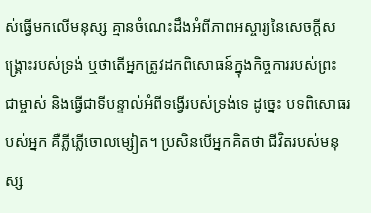ស់ធ្វើមកលើមនុស្ស គ្មានចំណេះដឹងអំពីភាពអស្ចារ្យនៃសេចក្ដីសង្គ្រោះរបស់ទ្រង់ ឬថាតើអ្នកត្រូវដកពិសោធន៍ក្នុងកិច្ចការរបស់ព្រះជាម្ចាស់ និងធ្វើជាទីបន្ទាល់អំពីទង្វើរបស់ទ្រង់ទេ ដូច្នេះ បទពិសោធរបស់អ្នក គឺភ្លីភ្លើចោលម្សៀត។ ប្រសិនបើអ្នកគិតថា ជីវិតរបស់មនុស្ស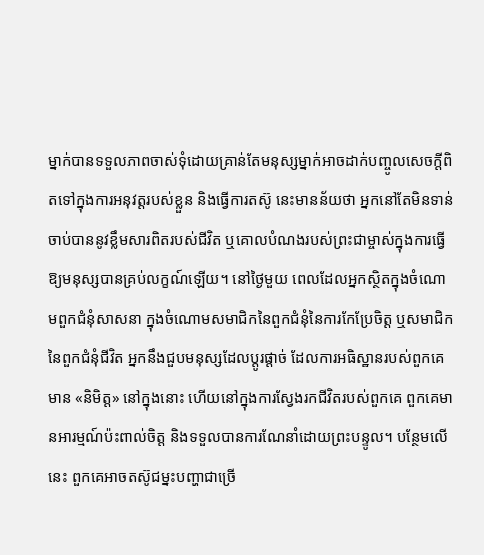ម្នាក់បានទទួលភាពចាស់ទុំដោយគ្រាន់តែមនុស្សម្នាក់អាចដាក់បញ្ចូលសេចក្តីពិតទៅក្នុងការអនុវត្តរបស់ខ្លួន និងធ្វើការតស៊ូ នេះមានន័យថា អ្នកនៅតែមិនទាន់ចាប់បាននូវខ្លឹមសារពិតរបស់ជីវិត ឬគោលបំណងរបស់ព្រះជាម្ចាស់ក្នុងការធ្វើឱ្យមនុស្សបានគ្រប់លក្ខណ៍ឡើយ។ នៅថ្ងៃមួយ ពេលដែលអ្នកស្ថិតក្នុងចំណោមពួកជំនុំសាសនា ក្នុងចំណោមសមាជិកនៃពួកជំនុំនៃការកែប្រែចិត្ត ឬសមាជិកនៃពួកជំនុំជីវិត អ្នកនឹងជួបមនុស្សដែលប្ដូរផ្ដាច់ ដែលការអធិស្ឋានរបស់ពួកគេ មាន «និមិត្ត» នៅក្នុងនោះ ហើយនៅក្នុងការស្វែងរកជីវិតរបស់ពួកគេ ពួកគេមានអារម្មណ៍ប៉ះពាល់ចិត្ត និងទទួលបានការណែនាំដោយព្រះបន្ទូល។ បន្ថែមលើនេះ ពួកគេអាចតស៊ូជម្នះបញ្ហាជាច្រើ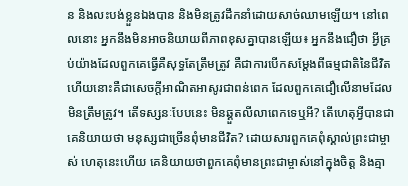ន និងលះបង់ខ្លួនឯងបាន និងមិនត្រូវដឹកនាំដោយសាច់ឈាមឡើយ។ នៅពេលនោះ អ្នកនឹងមិនអាចនិយាយពីភាពខុសគ្នាបានឡើយ៖ អ្នកនឹងជឿថា អ្វីគ្រប់យ៉ាងដែលពួកគេធ្វើគឺសុទ្ធតែត្រឹមត្រូវ គឺជាការបើកសម្ដែងពីធម្មជាតិនៃជីវិត ហើយនោះគឺជាសេចក្តីអាណិតអាសូរជាពន់ពេក ដែលពួកគេជឿលើនាមដែលមិនត្រឹមត្រូវ។ តើទស្សនៈបែបនេះ មិនឆ្គួតលីលាពេកទេឬអី? តើហេតុអ្វីបានជាគេនិយាយថា មនុស្សជាច្រើនពុំមានជីវិត? ដោយសារពួកគេពុំស្គាល់ព្រះជាម្ចាស់ ហេតុនេះហើយ គេនិយាយថាពួកគេពុំមានព្រះជាម្ចាស់នៅក្នុងចិត្ត និងគ្មា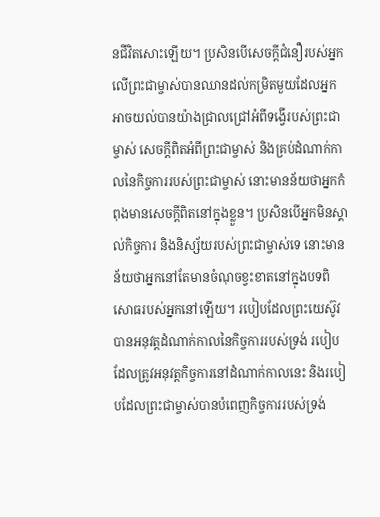នជីវិតសោះឡើយ។ ប្រសិនបើសេចក្តីជំនឿរបស់អ្នកលើព្រះជាម្ចាស់បានឈានដល់កម្រិតមួយដែលអ្នកអាចយល់បានយ៉ាងជ្រាលជ្រៅអំពីទង្វើរបស់ព្រះជាម្ចាស់ សេចក្តីពិតអំពីព្រះជាម្ចាស់ និងគ្រប់ដំណាក់កាលនៃកិច្ចការរបស់ព្រះជាម្ចាស់ នោះមានន័យថាអ្នកកំពុងមានសេចក្តីពិតនៅក្នុងខ្លួន។ ប្រសិនបើអ្នកមិនស្គាល់កិច្ចការ និងនិស្ស័យរបស់ព្រះជាម្ចាស់ទេ នោះមានន័យថាអ្នកនៅតែមានចំណុចខ្វះខាតនៅក្នុងបទពិសោធរបស់អ្នកនៅឡើយ។ របៀបដែលព្រះយេស៊ូវបានអនុវត្តដំណាក់កាលនៃកិច្ចការរបស់ទ្រង់ របៀបដែលត្រូវអនុវត្តកិច្ចការនៅដំណាក់កាលនេះ និងរបៀបដែលព្រះជាម្ចាស់បានបំពេញកិច្ចការរបស់ទ្រង់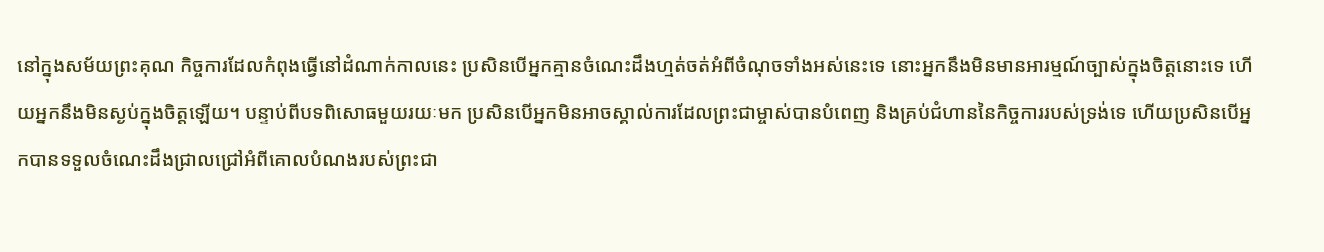នៅក្នុងសម័យព្រះគុណ កិច្ចការដែលកំពុងធ្វើនៅដំណាក់កាលនេះ ប្រសិនបើអ្នកគ្មានចំណេះដឹងហ្មត់ចត់អំពីចំណុចទាំងអស់នេះទេ នោះអ្នកនឹងមិនមានអារម្មណ៍ច្បាស់ក្នុងចិត្តនោះទេ ហើយអ្នកនឹងមិនស្ងប់ក្នុងចិត្តឡើយ។ បន្ទាប់ពីបទពិសោធមួយរយៈមក ប្រសិនបើអ្នកមិនអាចស្គាល់ការដែលព្រះជាម្ចាស់បានបំពេញ និងគ្រប់ជំហាននៃកិច្ចការរបស់ទ្រង់ទេ ហើយប្រសិនបើអ្នកបានទទួលចំណេះដឹងជ្រាលជ្រៅអំពីគោលបំណងរបស់ព្រះជា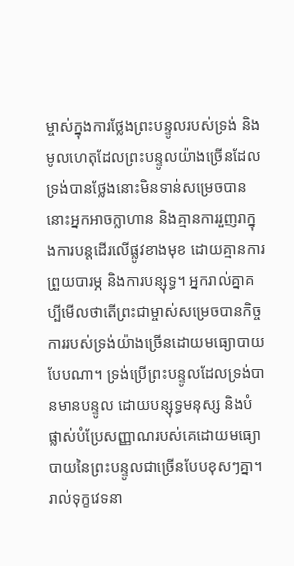ម្ចាស់ក្នុងការថ្លែងព្រះបន្ទូលរបស់ទ្រង់ និងមូលហេតុដែលព្រះបន្ទូលយ៉ាងច្រើនដែលទ្រង់បានថ្លែងនោះមិនទាន់សម្រេចបាន នោះអ្នកអាចក្លាហាន និងគ្មានការរួញរាក្នុងការបន្តដើរលើផ្លូវខាងមុខ ដោយគ្មានការព្រួយបារម្ភ និងការបន្សុទ្ធ។ អ្នករាល់គ្នាគប្បីមើលថាតើព្រះជាម្ចាស់សម្រេចបានកិច្ចការរបស់ទ្រង់យ៉ាងច្រើនដោយមធ្យោបាយបែបណា។ ទ្រង់ប្រើព្រះបន្ទូលដែលទ្រង់បានមានបន្ទូល ដោយបន្សុទ្ធមនុស្ស និងបំផ្លាស់បំប្រែសញ្ញាណរបស់គេដោយមធ្យោបាយនៃព្រះបន្ទូលជាច្រើនបែបខុសៗគ្នា។ រាល់ទុក្ខវេទនា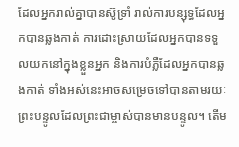ដែលអ្នករាល់គ្នាបានស៊ូទ្រាំ រាល់ការបន្សុទ្ធដែលអ្នកបានឆ្លងកាត់ ការដោះស្រាយដែលអ្នកបានទទួលយកនៅក្នុងខ្លួនអ្នក និងការបំភ្លឺដែលអ្នកបានឆ្លងកាត់ ទាំងអស់នេះអាចសម្រេចទៅបានតាមរយៈព្រះបន្ទូលដែលព្រះជាម្ចាស់បានមានបន្ទូល។ តើម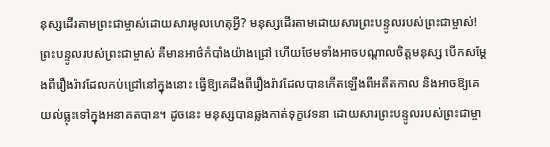នុស្សដើរតាមព្រះជាម្ចាស់ដោយសារមូលហេតុអ្វី? មនុស្សដើរតាមដោយសារព្រះបន្ទូលរបស់ព្រះជាម្ចាស់! ព្រះបន្ទូលរបស់ព្រះជាម្ចាស់ គឺមានអាថ៌កំបាំងយ៉ាងជ្រៅ ហើយថែមទាំងអាចបណ្ដាលចិត្តមនុស្ស បើកសម្ដែងពីរឿងរ៉ាវដែលកប់ជ្រៅនៅក្នុងនោះ ធ្វើឱ្យគេដឹងពីរឿងរ៉ាវដែលបានកើតឡើងពីអតីតកាល និងអាចឱ្យគេយល់ធ្លុះទៅក្នុងអនាគតបាន។ ដូចនេះ មនុស្សបានឆ្លងកាត់ទុក្ខវេទនា ដោយសារព្រះបន្ទូលរបស់ព្រះជាម្ចា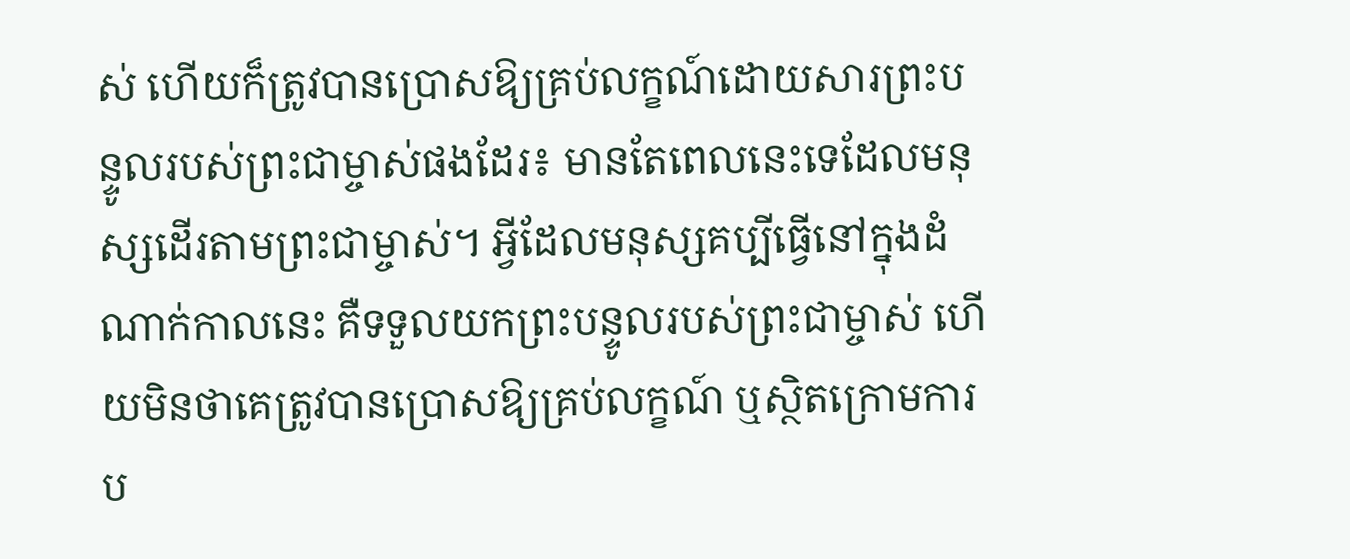ស់ ហើយក៏ត្រូវបានប្រោសឱ្យគ្រប់លក្ខណ៍ដោយសារព្រះបន្ទូលរបស់ព្រះជាម្ចាស់ផងដែរ៖ មានតែពេលនេះទេដែលមនុស្សដើរតាមព្រះជាម្ចាស់។ អ្វីដែលមនុស្សគប្បីធ្វើនៅក្នុងដំណាក់កាលនេះ គឺទទួលយកព្រះបន្ទូលរបស់ព្រះជាម្ចាស់ ហើយមិនថាគេត្រូវបានប្រោសឱ្យគ្រប់លក្ខណ៍ ឬស្ថិតក្រោមការប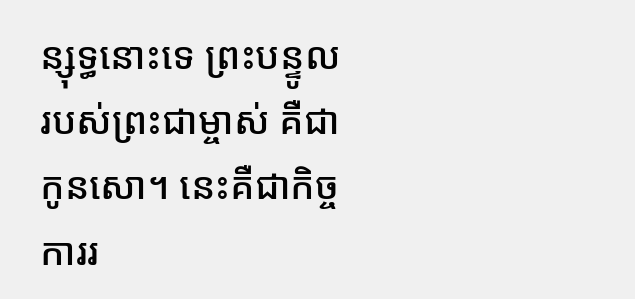ន្សុទ្ធនោះទេ ព្រះបន្ទូលរបស់ព្រះជាម្ចាស់ គឺជាកូនសោ។ នេះគឺជាកិច្ចការរ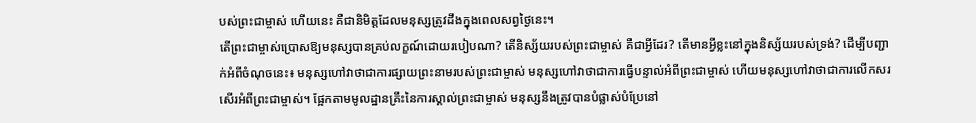បស់ព្រះជាម្ចាស់ ហើយនេះ គឺជានិមិត្តដែលមនុស្សត្រូវដឹងក្នុងពេលសព្វថ្ងៃនេះ។
តើព្រះជាម្ចាស់ប្រោសឱ្យមនុស្សបានគ្រប់លក្ខណ៍ដោយរបៀបណា? តើនិស្ស័យរបស់ព្រះជាម្ចាស់ គឺជាអ្វីដែរ? តើមានអ្វីខ្លះនៅក្នុងនិស្ស័យរបស់ទ្រង់? ដើម្បីបញ្ជាក់អំពីចំណុចនេះ៖ មនុស្សហៅវាថាជាការផ្សាយព្រះនាមរបស់ព្រះជាម្ចាស់ មនុស្សហៅវាថាជាការធ្វើបន្ទាល់អំពីព្រះជាម្ចាស់ ហើយមនុស្សហៅវាថាជាការលើកសរសើរអំពីព្រះជាម្ចាស់។ ផ្អែកតាមមូលដ្ឋានគ្រឹះនៃការស្គាល់ព្រះជាម្ចាស់ មនុស្សនឹងត្រូវបានបំផ្លាស់បំប្រែនៅ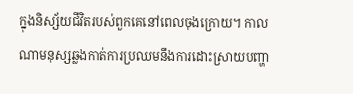ក្នុងនិស្ស័យជីវិតរបស់ពួកគេនៅពេលចុងក្រោយ។ កាលណាមនុស្សឆ្លងកាត់ការប្រឈមនឹងការដោះស្រាយបញ្ហា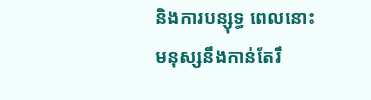និងការបន្សុទ្ធ ពេលនោះមនុស្សនឹងកាន់តែរឹ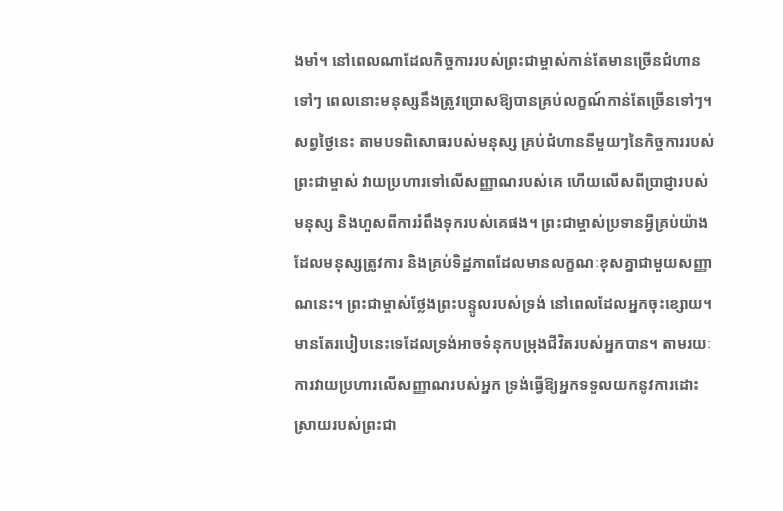ងមាំ។ នៅពេលណាដែលកិច្ចការរបស់ព្រះជាម្ចាស់កាន់តែមានច្រើនជំហានទៅៗ ពេលនោះមនុស្សនឹងត្រូវប្រោសឱ្យបានគ្រប់លក្ខណ៍កាន់តែច្រើនទៅៗ។ សព្វថ្ងៃនេះ តាមបទពិសោធរបស់មនុស្ស គ្រប់ជំហាននីមួយៗនៃកិច្ចការរបស់ព្រះជាម្ចាស់ វាយប្រហារទៅលើសញ្ញាណរបស់គេ ហើយលើសពីប្រាជ្ញារបស់មនុស្ស និងហួសពីការរំពឹងទុករបស់គេផង។ ព្រះជាម្ចាស់ប្រទានអ្វីគ្រប់យ៉ាងដែលមនុស្សត្រូវការ និងគ្រប់ទិដ្ឋភាពដែលមានលក្ខណៈខុសគ្នាជាមួយសញ្ញាណនេះ។ ព្រះជាម្ចាស់ថ្លែងព្រះបន្ទូលរបស់ទ្រង់ នៅពេលដែលអ្នកចុះខ្សោយ។ មានតែរបៀបនេះទេដែលទ្រង់អាចទំនុកបម្រុងជីវិតរបស់អ្នកបាន។ តាមរយៈការវាយប្រហារលើសញ្ញាណរបស់អ្នក ទ្រង់ធ្វើឱ្យអ្នកទទួលយកនូវការដោះស្រាយរបស់ព្រះជា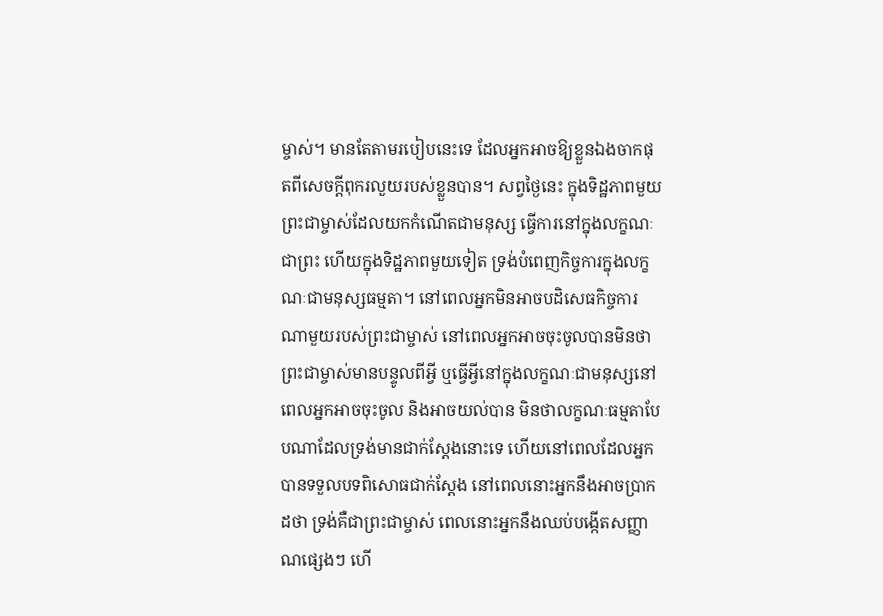ម្ចាស់។ មានតែតាមរបៀបនេះទេ ដែលអ្នកអាចឱ្យខ្លួនឯងចាកផុតពីសេចក្តីពុករលួយរបស់ខ្លួនបាន។ សព្វថ្ងៃនេះ ក្នុងទិដ្ឋភាពមួយ ព្រះជាម្ចាស់ដែលយកកំណើតជាមនុស្ស ធ្វើការនៅក្នុងលក្ខណៈជាព្រះ ហើយក្នុងទិដ្ឋភាពមួយទៀត ទ្រង់បំពេញកិច្ចការក្នុងលក្ខណៈជាមនុស្សធម្មតា។ នៅពេលអ្នកមិនអាចបដិសេធកិច្ចការណាមួយរបស់ព្រះជាម្ចាស់ នៅពេលអ្នកអាចចុះចូលបានមិនថាព្រះជាម្ចាស់មានបន្ទូលពីអ្វី ឬធ្វើអ្វីនៅក្នុងលក្ខណៈជាមនុស្សនៅពេលអ្នកអាចចុះចូល និងអាចយល់បាន មិនថាលក្ខណៈធម្មតាបែបណាដែលទ្រង់មានជាក់ស្ដែងនោះទេ ហើយនៅពេលដែលអ្នកបានទទួលបទពិសោធជាក់ស្ដែង នៅពេលនោះអ្នកនឹងអាចប្រាកដថា ទ្រង់គឺជាព្រះជាម្ចាស់ ពេលនោះអ្នកនឹងឈប់បង្កើតសញ្ញាណផ្សេងៗ ហើ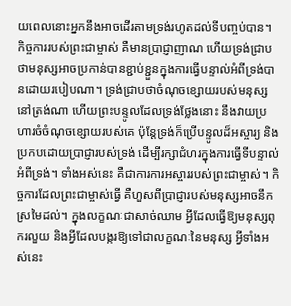យពេលនោះអ្នកនឹងអាចដើរតាមទ្រង់រហូតដល់ទីបញ្ចប់បាន។ កិច្ចការរបស់ព្រះជាម្ចាស់ គឺមានប្រាជ្ញាញាណ ហើយទ្រង់ជ្រាបថាមនុស្សអាចប្រកាន់បានខ្ជាប់ខ្ជួនក្នុងការធ្វើបន្ទាល់អំពីទ្រង់បានដោយរបៀបណា។ ទ្រង់ជ្រាបថាចំណុចខ្សោយរបស់មនុស្សនៅត្រង់ណា ហើយព្រះបន្ទូលដែលទ្រង់ថ្លែងនោះ នឹងវាយប្រហារចំចំណុចខ្សោយរបស់គេ ប៉ុន្តែទ្រង់ក៏ប្រើបន្ទូលដ៏អស្ចារ្យ និងប្រកបដោយប្រាជ្ញារបស់ទ្រង់ ដើម្បីរក្សាជំហរក្នុងការធ្វើទីបន្ទាល់អំពីទ្រង់។ ទាំងអស់នេះ គឺជាការការអស្ចាររបស់ព្រះជាម្ចាស់។ កិច្ចការដែលព្រះជាម្ចាស់ធ្វើ គឺហួសពីប្រាជ្ញារបស់មនុស្សអាចនឹកស្រមៃដល់។ ក្នុងលក្ខណៈជាសាច់ឈាម អ្វីដែលធ្វើឱ្យមនុស្សពុករលួយ និងអ្វីដែលបង្ករឱ្យទៅជាលក្ខណៈនៃមនុស្ស អ្វីទាំងអស់នេះ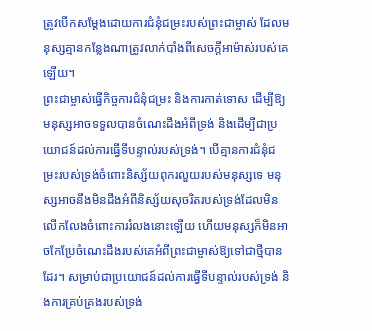ត្រូវបើកសម្ដែងដោយការជំនុំជម្រះរបស់ព្រះជាម្ចាស់ ដែលមនុស្សគ្មានកន្លែងណាត្រូវលាក់បាំងពីសេចក្តីអាម៉ាស់របស់គេឡើយ។
ព្រះជាម្ចាស់ធ្វើកិច្ចការជំនុំជម្រះ និងការកាត់ទោស ដើម្បីឱ្យមនុស្សអាចទទួលបានចំណេះដឹងអំពីទ្រង់ និងដើម្បីជាប្រយោជន៍ដល់ការធ្វើទីបន្ទាល់របស់ទ្រង់។ បើគ្មានការជំនុំជម្រះរបស់ទ្រង់ចំពោះនិស្ស័យពុករលួយរបស់មនុស្សទេ មនុស្សអាចនឹងមិនដឹងអំពីនិស្ស័យសុចរិតរបស់ទ្រង់ដែលមិនលើកលែងចំពោះការរំលងនោះឡើយ ហើយមនុស្សក៏មិនអាចកែប្រែចំណេះដឹងរបស់គេអំពីព្រះជាម្ចាស់ឱ្យទៅជាថ្មីបានដែរ។ សម្រាប់ជាប្រយោជន៍ដល់ការធ្វើទីបន្ទាល់របស់ទ្រង់ និងការគ្រប់គ្រងរបស់ទ្រង់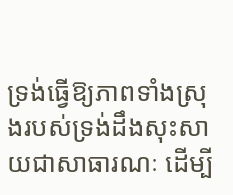ទ្រង់ធ្វើឱ្យភាពទាំងស្រុងរបស់ទ្រង់ដឹងសុះសាយជាសាធារណៈ ដើម្បី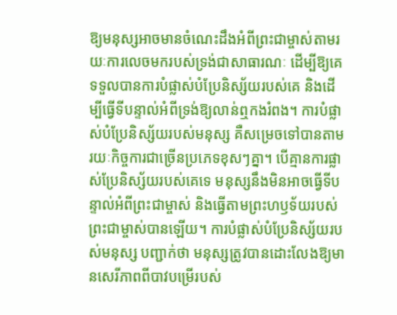ឱ្យមនុស្សអាចមានចំណេះដឹងអំពីព្រះជាម្ចាស់តាមរយៈការលេចមករបស់ទ្រង់ជាសាធារណៈ ដើម្បីឱ្យគេទទួលបានការបំផ្លាស់បំប្រែនិស្ស័យរបស់គេ និងដើម្បីធ្វើទីបន្ទាល់អំពីទ្រង់ឱ្យលាន់ឮកងរំពង។ ការបំផ្លាស់បំប្រែនិស្ស័យរបស់មនុស្ស គឺសម្រេចទៅបានតាមរយៈកិច្ចការជាច្រើនប្រភេទខុសៗគ្នា។ បើគ្មានការផ្លាស់ប្រែនិស្ស័យរបស់គេទេ មនុស្សនឹងមិនអាចធ្វើទីបន្ទាល់អំពីព្រះជាម្ចាស់ និងធ្វើតាមព្រះហឫទ័យរបស់ព្រះជាម្ចាស់បានឡើយ។ ការបំផ្លាស់បំប្រែនិស្ស័យរបស់មនុស្ស បញ្ជាក់ថា មនុស្សត្រូវបានដោះលែងឱ្យមានសេរីភាពពីបាវបម្រើរបស់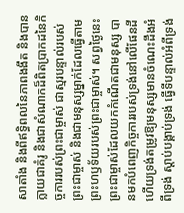សាតាំង និងពីឥទ្ធិពលនៃភាពងងឹត និងបានក្លាយជាគំរូ និងជាសំណាកដ៏ពិតប្រាកដនៃកិច្ចការរបស់ព្រះជាម្ចាស់ ជាស្មរបន្ទាល់របស់ព្រះជាម្ចាស់ និងជាមនុស្សម្នាក់ដែលធ្វើតាមព្រះហឫទ័យរបស់ព្រះជាម្ចាស់។ សព្វថ្ងៃនេះ ព្រះជាម្ចាស់ដែលយកកំណើតជាមនុស្ស បានមកបំពេញកិច្ចការរបស់ទ្រង់នៅលើផែនដី ហើយទ្រង់តម្រូវឱ្យមនុស្សមានចំណេះដឹងអំពីទ្រង់ ស្ដាប់បង្គាប់ទ្រង់ ធ្វើទីបន្ទាល់អំពីទ្រង់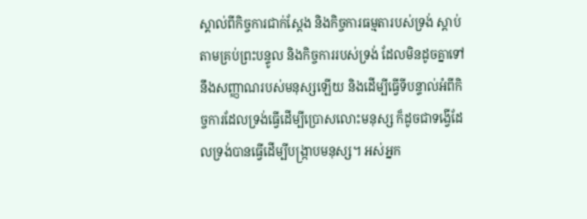ស្គាល់ពីកិច្ចការជាក់ស្ដែង និងកិច្ចការធម្មតារបស់ទ្រង់ ស្ដាប់តាមគ្រប់ព្រះបន្ទូល និងកិច្ចការរបស់ទ្រង់ ដែលមិនដូចគ្នាទៅនឹងសញ្ញាណរបស់មនុស្សឡើយ និងដើម្បីធ្វើទីបន្ទាល់អំពីកិច្ចការដែលទ្រង់ធ្វើដើម្បីប្រោសលោះមនុស្ស ក៏ដូចជាទង្វើដែលទ្រង់បានធ្វើដើម្បីបង្ក្រាបមនុស្ស។ អស់អ្នក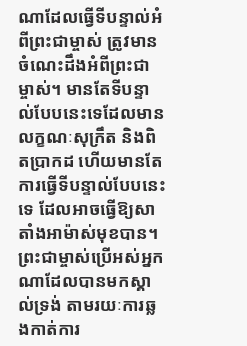ណាដែលធ្វើទីបន្ទាល់អំពីព្រះជាម្ចាស់ ត្រូវមានចំណេះដឹងអំពីព្រះជាម្ចាស់។ មានតែទីបន្ទាល់បែបនេះទេដែលមានលក្ខណៈសុក្រឹត និងពិតប្រាកដ ហើយមានតែការធ្វើទីបន្ទាល់បែបនេះទេ ដែលអាចធ្វើឱ្យសាតាំងអាម៉ាស់មុខបាន។ ព្រះជាម្ចាស់ប្រើអស់អ្នកណាដែលបានមកស្គាល់ទ្រង់ តាមរយៈការឆ្លងកាត់ការ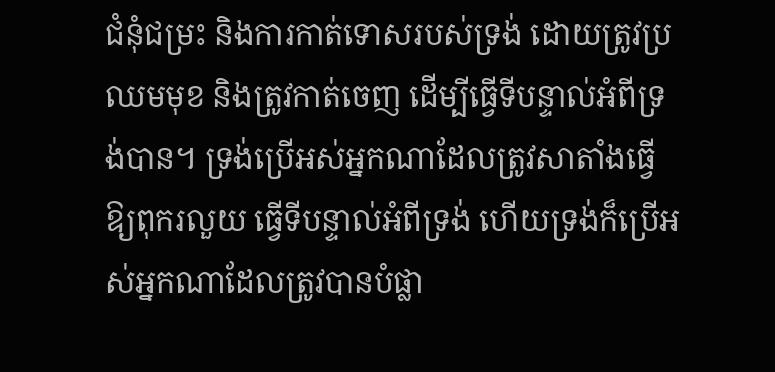ជំនុំជម្រះ និងការកាត់ទោសរបស់ទ្រង់ ដោយត្រូវប្រឈមមុខ និងត្រូវកាត់ចេញ ដើម្បីធ្វើទីបន្ទាល់អំពីទ្រង់បាន។ ទ្រង់ប្រើអស់អ្នកណាដែលត្រូវសាតាំងធ្វើឱ្យពុករលួយ ធ្វើទីបន្ទាល់អំពីទ្រង់ ហើយទ្រង់ក៏ប្រើអស់អ្នកណាដែលត្រូវបានបំផ្លា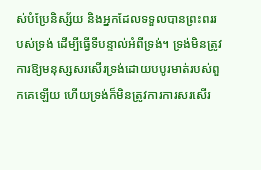ស់បំប្រែនិស្ស័យ និងអ្នកដែលទទួលបានព្រះពររបស់ទ្រង់ ដើម្បីធ្វើទីបន្ទាល់អំពីទ្រង់។ ទ្រង់មិនត្រូវការឱ្យមនុស្សសរសើរទ្រង់ដោយបបូរមាត់របស់ពួកគេឡើយ ហើយទ្រង់ក៏មិនត្រូវការការសរសើរ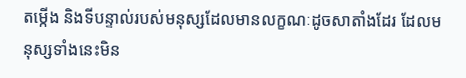តម្កើង និងទីបន្ទាល់របស់មនុស្សដែលមានលក្ខណៈដូចសាតាំងដែរ ដែលមនុស្សទាំងនេះមិន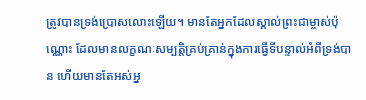ត្រូវបានទ្រង់ប្រោសលោះឡើយ។ មានតែអ្នកដែលស្គាល់ព្រះជាម្ចាស់ប៉ុណ្ណោះ ដែលមានលក្ខណៈសម្បត្តិគ្រប់គ្រាន់ក្នុងការធ្វើទីបន្ទាល់អំពីទ្រង់បាន ហើយមានតែអស់អ្ន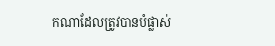កណាដែលត្រូវបានបំផ្លាស់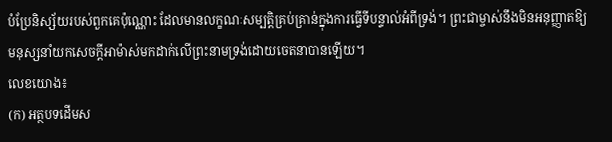បំប្រែនិស្ស័យរបស់ពួកគេប៉ុណ្ណោះ ដែលមានលក្ខណៈសម្បត្តិគ្រប់គ្រាន់ក្នុងការធ្វើទីបន្ទាល់អំពីទ្រង់។ ព្រះជាម្ចាស់នឹងមិនអនុញ្ញាតឱ្យមនុស្សនាំយកសេចក្តីអាម៉ាស់មកដាក់លើព្រះនាមទ្រង់ដោយចេតនាបានឡើយ។
លេខយោង៖
(ក) អត្ថបទដើមស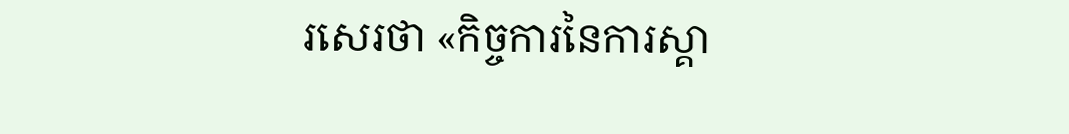រសេរថា «កិច្ចការនៃការស្គា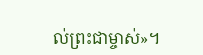ល់ព្រះជាម្ចាស់»។